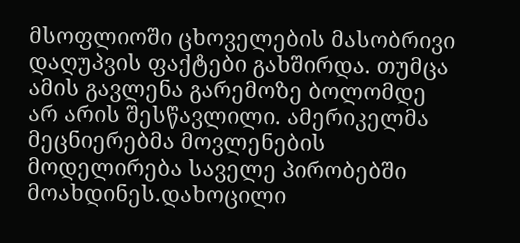მსოფლიოში ცხოველების მასობრივი დაღუპვის ფაქტები გახშირდა. თუმცა ამის გავლენა გარემოზე ბოლომდე არ არის შესწავლილი. ამერიკელმა მეცნიერებმა მოვლენების მოდელირება საველე პირობებში მოახდინეს.დახოცილი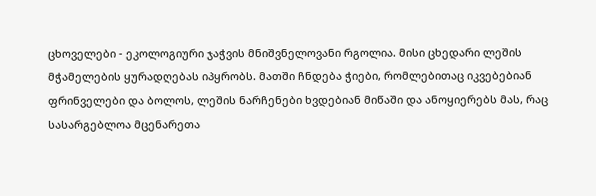ცხოველები - ეკოლოგიური ჯაჭვის მნიშვნელოვანი რგოლია. მისი ცხედარი ლეშის მჭამელების ყურადღებას იპყრობს. მათში ჩნდება ჭიები, რომლებითაც იკვებებიან ფრინველები და ბოლოს, ლეშის ნარჩენები ხვდებიან მიწაში და ანოყიერებს მას, რაც სასარგებლოა მცენარეთა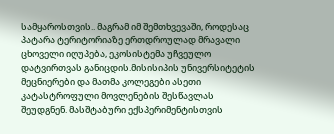სამყაროსთვის.. მაგრამ იმ შემთხვევაში, როდესაც პატარა ტერიტორიაზე ერთდროულად მრავალი ცხოველი იღუპება, ეკოსისტემა უჩვეულო დატვირთვას განიცდის.მისისიპის უნივერსიტეტის მეცნიერები და მათმა კოლეგები ასეთი კატასტროფული მოვლენების შესწავლას შეუდგნენ. მასშტაბური ექსპერიმენტისთვის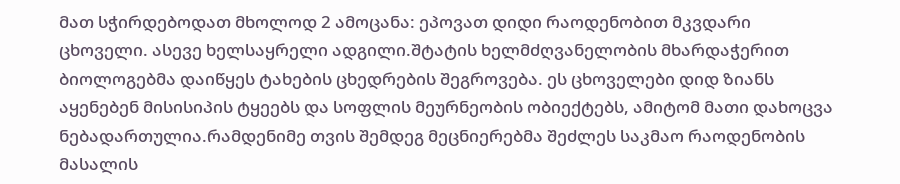მათ სჭირდებოდათ მხოლოდ 2 ამოცანა: ეპოვათ დიდი რაოდენობით მკვდარი ცხოველი. ასევე ხელსაყრელი ადგილი.შტატის ხელმძღვანელობის მხარდაჭერით ბიოლოგებმა დაიწყეს ტახების ცხედრების შეგროვება. ეს ცხოველები დიდ ზიანს აყენებენ მისისიპის ტყეებს და სოფლის მეურნეობის ობიექტებს, ამიტომ მათი დახოცვა ნებადართულია.რამდენიმე თვის შემდეგ მეცნიერებმა შეძლეს საკმაო რაოდენობის მასალის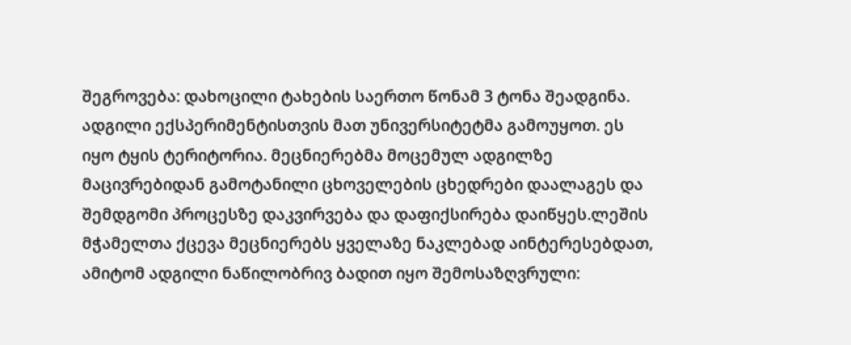შეგროვება: დახოცილი ტახების საერთო წონამ 3 ტონა შეადგინა. ადგილი ექსპერიმენტისთვის მათ უნივერსიტეტმა გამოუყოთ. ეს იყო ტყის ტერიტორია. მეცნიერებმა მოცემულ ადგილზე მაცივრებიდან გამოტანილი ცხოველების ცხედრები დაალაგეს და შემდგომი პროცესზე დაკვირვება და დაფიქსირება დაიწყეს.ლეშის მჭამელთა ქცევა მეცნიერებს ყველაზე ნაკლებად აინტერესებდათ, ამიტომ ადგილი ნაწილობრივ ბადით იყო შემოსაზღვრული: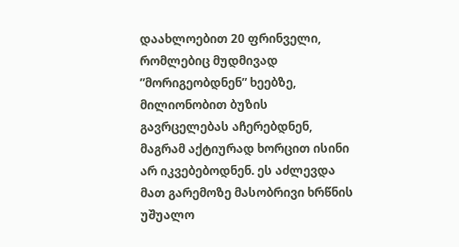დაახლოებით 20 ფრინველი, რომლებიც მუდმივად ”მორიგეობდნენ” ხეებზე, მილიონობით ბუზის გავრცელებას აჩერებდნენ, მაგრამ აქტიურად ხორცით ისინი არ იკვებებოდნენ. ეს აძლევდა მათ გარემოზე მასობრივი ხრწნის უშუალო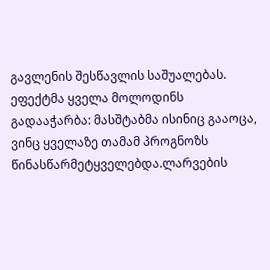გავლენის შესწავლის საშუალებას. ეფექტმა ყველა მოლოდინს გადააჭარბა: მასშტაბმა ისინიც გააოცა, ვინც ყველაზე თამამ პროგნოზს წინასწარმეტყველებდა.ლარვების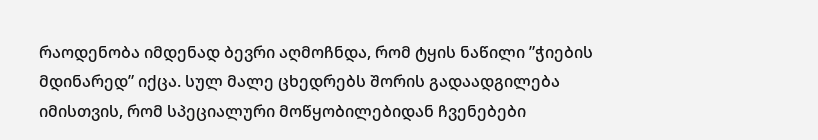რაოდენობა იმდენად ბევრი აღმოჩნდა, რომ ტყის ნაწილი ”ჭიების მდინარედ” იქცა. სულ მალე ცხედრებს შორის გადაადგილება იმისთვის, რომ სპეციალური მოწყობილებიდან ჩვენებები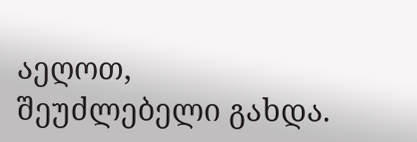აეღოთ, შეუძლებელი გახდა.